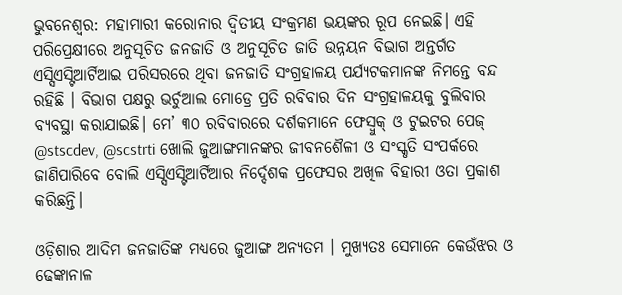ଭୁବନେଶ୍ୱର: ମହାମାରୀ କରୋନାର ଦ୍ୱିତୀୟ ସଂକ୍ରମଣ ଭୟଙ୍କର ରୂପ ନେଇଛି। ଏହି ପରିପ୍ରେକ୍ଷୀରେ ଅନୁସୂଚିତ ଜନଜାତି ଓ ଅନୁସୂଚିତ ଜାତି ଉନ୍ନୟନ ବିଭାଗ ଅନ୍ତର୍ଗତ ଏସ୍ସିଏସ୍ଟିଆର୍ଟିଆଇ ପରିସରରେ ଥିବା ଜନଜାତି ସଂଗ୍ରହାଳୟ ପର୍ଯ୍ୟଟକମାନଙ୍କ ନିମନ୍ତେ ବନ୍ଦ ରହିଛି । ବିଭାଗ ପକ୍ଷରୁ ଭର୍ଚୁଆଲ ମୋଡ୍ରେ ପ୍ରତି ରବିବାର ଦିନ ସଂଗ୍ରହାଳୟକୁ ବୁଲିବାର ବ୍ୟବସ୍ଥା କରାଯାଇଛି। ମେ’ ୩୦ ରବିବାରରେ ଦର୍ଶକମାନେ ଫେସ୍ବୁକ୍ ଓ ଟୁଇଟର ପେଜ୍ @stscdev, @scstrti ଖୋଲି ଜୁଆଙ୍ଗମାନଙ୍କର ଜୀବନଶୈଳୀ ଓ ସଂସ୍କୃତି ସଂପର୍କରେ ଜାଣିପାରିବେ ବୋଲି ଏସ୍ସିଏସ୍ଟିଆର୍ଟିଆର ନିର୍ଦ୍ଦେଶକ ପ୍ରଫେସର ଅଖିଳ ବିହାରୀ ଓତା ପ୍ରକାଶ କରିଛନ୍ତି।

ଓଡ଼ିଶାର ଆଦିମ ଜନଜାତିଙ୍କ ମଧ୍ୟରେ ଜୁଆଙ୍ଗ ଅନ୍ୟତମ । ମୁଖ୍ୟତଃ ସେମାନେ କେଉଁଝର ଓ ଢେଙ୍କାନାଳ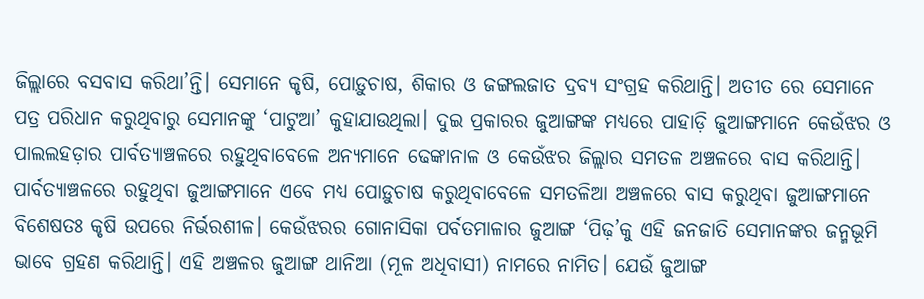ଜିଲ୍ଲାରେ ବସବାସ କରିଥା’ନ୍ତି। ସେମାନେ କୃଷି, ପୋଡ଼ୁଚାଷ, ଶିକାର ଓ ଜଙ୍ଗଲଜାତ ଦ୍ରବ୍ୟ ସଂଗ୍ରହ କରିଥାନ୍ତି। ଅତୀତ ରେ ସେମାନେ ପତ୍ର ପରିଧାନ କରୁଥିବାରୁ ସେମାନଙ୍କୁ ‘ପାଟୁଆ’ କୁହାଯାଉଥିଲା। ଦୁଇ ପ୍ରକାରର ଜୁଆଙ୍ଗଙ୍କ ମଧ୍ୟରେ ପାହାଡ଼ି ଜୁଆଙ୍ଗମାନେ କେଉଁଝର ଓ ପାଲଲହଡ଼ାର ପାର୍ବତ୍ୟାଞ୍ଚଳରେ ରହୁଥିବାବେଳେ ଅନ୍ୟମାନେ ଢେଙ୍କାନାଳ ଓ କେଉଁଝର ଜିଲ୍ଲାର ସମତଳ ଅଞ୍ଚଳରେ ବାସ କରିଥାନ୍ତି। ପାର୍ବତ୍ୟାଞ୍ଚଳରେ ରହୁଥିବା ଜୁଆଙ୍ଗମାନେ ଏବେ ମଧ୍ୟ ପୋଡ଼ୁଚାଷ କରୁଥିବାବେଳେ ସମତଳିଆ ଅଞ୍ଚଳରେ ବାସ କରୁଥିବା ଜୁଆଙ୍ଗମାନେ ବିଶେଷତଃ କୃଷି ଉପରେ ନିର୍ଭରଶୀଳ। କେଉଁଝରର ଗୋନାସିକା ପର୍ବତମାଳାର ଜୁଆଙ୍ଗ ‘ପିଢ଼’କୁ ଏହି ଜନଜାତି ସେମାନଙ୍କର ଜନ୍ମଭୂମି ଭାବେ ଗ୍ରହଣ କରିଥାନ୍ତି। ଏହି ଅଞ୍ଚଳର ଜୁଆଙ୍ଗ ଥାନିଆ (ମୂଳ ଅଧିବାସୀ) ନାମରେ ନାମିତ। ଯେଉଁ ଜୁଆଙ୍ଗ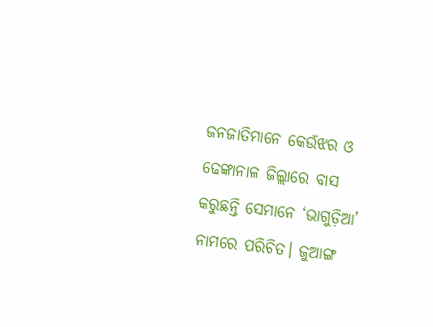ଜନଜାତିମାନେ କେଉଁଝର ଓ ଢେଙ୍କାନାଳ ଜିଲ୍ଲାରେ ବାସ କରୁଛନ୍ତି ସେମାନେ ‘ଭାଗୁଡ଼ିଆ’ ନାମରେ ପରିଚିତ। ଜୁଆଙ୍ଗ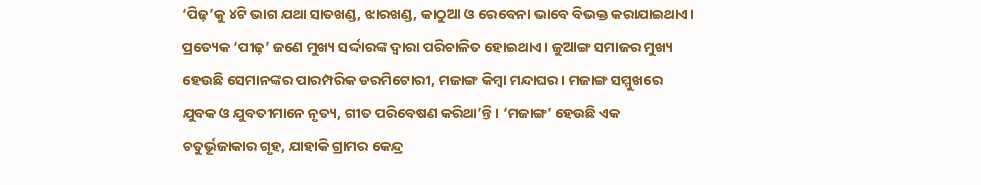‘ପିଢ଼’କୁ ୪ଟି ଭାଗ ଯଥା ସାତଖଣ୍ଡ, ଝାରଖଣ୍ଡ, କାଠୁଆ ଓ ରେବେନା ଭାବେ ବିଭକ୍ତ କରାଯାଇଥାଏ। ପ୍ରତ୍ୟେକ ‘ପୀଢ଼’ ଜଣେ ମୁଖ୍ୟ ସର୍ଦ୍ଦାରଙ୍କ ଦ୍ୱାରା ପରିଚାଳିତ ହୋଇଥାଏ। ଜୁଆଙ୍ଗ ସମାଜର ମୁଖ୍ୟ ହେଉଛି ସେମାନଙ୍କର ପାରମ୍ପରିକ ଡରମିଟୋରୀ, ମଜାଙ୍ଗ କିମ୍ବା ମନ୍ଦାଘର। ମଜାଙ୍ଗ ସମ୍ମୁଖରେ ଯୁବକ ଓ ଯୁବତୀମାନେ ନୃତ୍ୟ, ଗୀତ ପରିବେଷଣ କରିଥା’ନ୍ତି। ‘ମଜାଙ୍ଗ’ ହେଉଛି ଏକ ଚତୁର୍ଭୂଜାକାର ଗୃହ, ଯାହାକି ଗ୍ରାମର କେନ୍ଦ୍ର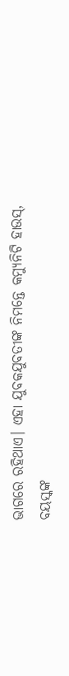ଭାଗରେ ରହିଥାଏ। ଏହା ଯୁବକଯୁବତୀଙ୍କ ନିମନ୍ତେ କମ୍ୟୁନିଟି ହାଉସ୍, ବୟସ୍କଙ୍କ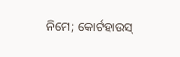ନିମେ; କୋର୍ଟହାଉସ୍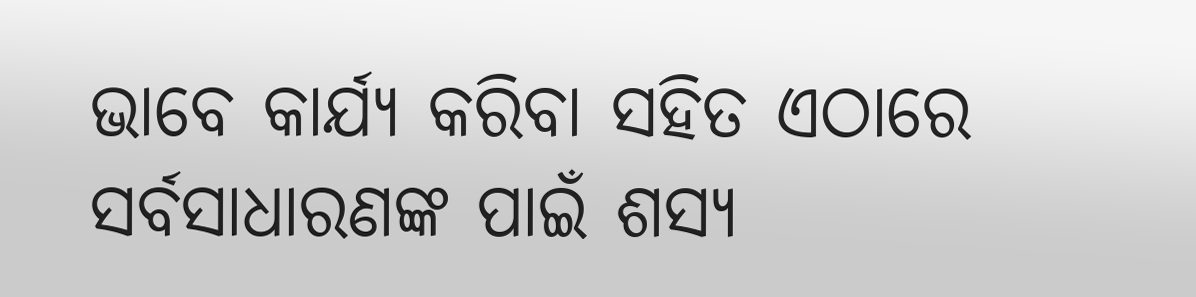ଭାବେ କାର୍ଯ୍ୟ କରିବା ସହିତ ଏଠାରେ ସର୍ବସାଧାରଣଙ୍କ ପାଇଁ ଶସ୍ୟ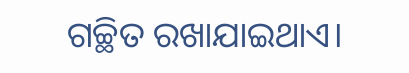ଗଚ୍ଛିତ ରଖାଯାଇଥାଏ।